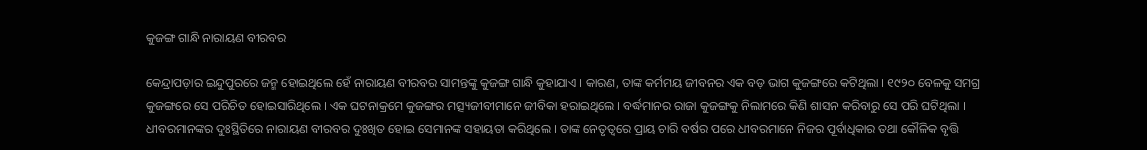କୁଜଙ୍ଗ ଗାନ୍ଧି ନାରାୟଣ ବୀରବର

କେନ୍ଦ୍ରାପଡ଼ାର ଇନ୍ଦୁପୁରରେ ଜନ୍ମ ହୋଇଥିଲେ ହେଁ ନାରାୟଣ ବୀରବର ସାମନ୍ତଙ୍କୁ କୁଜଙ୍ଗ ଗାନ୍ଧି କୁହାଯାଏ । କାରଣ, ତାଙ୍କ କର୍ମମୟ ଜୀବନର ଏକ ବଡ଼ ଭାଗ କୁଜଙ୍ଗରେ କଟିଥିଲା । ୧୯୨୦ ବେଳକୁ ସମଗ୍ର କୁଜଙ୍ଗରେ ସେ ପରିଚିତ ହୋଇସାରିଥିଲେ । ଏକ ଘଟନାକ୍ରମେ କୁଜଙ୍ଗର ମତ୍ସ୍ୟଜୀବୀମାନେ ଜୀବିକା ହରାଇଥିଲେ । ବର୍ଦ୍ଧମାନର ରାଜା କୁଜଙ୍ଗକୁ ନିଲାମରେ କିଣି ଶାସନ କରିବାରୁ ସେ ପରି ଘଟିଥିଲା । ଧୀବରମାନଙ୍କର ଦୁଃସ୍ଥିତିରେ ନାରାୟଣ ବୀରବର ଦୁଃଖିତ ହୋଇ ସେମାନଙ୍କ ସହାୟତା କରିଥିଲେ । ତାଙ୍କ ନେତୃତ୍ୱରେ ପ୍ରାୟ ଚାରି ବର୍ଷର ପରେ ଧୀବରମାନେ ନିଜର ପୂର୍ବାଧିକାର ତଥା କୌଳିକ ବୃତ୍ତି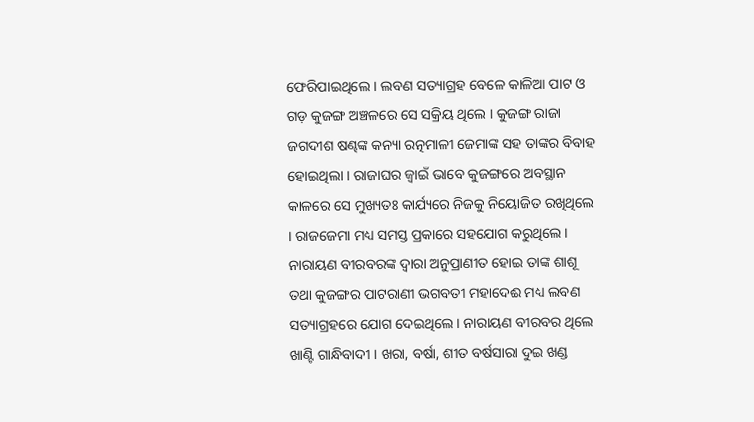ଫେରିପାଇଥିଲେ । ଲବଣ ସତ୍ୟାଗ୍ରହ ବେଳେ କାଳିଆ ପାଟ ଓ ଗଡ଼ କୁଜଙ୍ଗ ଅଞ୍ଚଳରେ ସେ ସକ୍ରିୟ ଥିଲେ । କୁଜଙ୍ଗ ରାଜା ଜଗଦୀଶ ଷଣ୍ଢଙ୍କ କନ୍ୟା ରତ୍ନମାଳୀ ଜେମାଙ୍କ ସହ ତାଙ୍କର ବିବାହ ହୋଇଥିଲା । ରାଜାଘର ଜ୍ୱାଇଁ ଭାବେ କୁଜଙ୍ଗରେ ଅବସ୍ଥାନ କାଳରେ ସେ ମୁଖ୍ୟତଃ କାର୍ଯ୍ୟରେ ନିଜକୁ ନିୟୋଜିତ ରଖିଥିଲେ । ରାଜଜେମା ମଧ୍ୟ ସମସ୍ତ ପ୍ରକାରେ ସହଯୋଗ କରୁଥିଲେ । ନାରାୟଣ ବୀରବରଙ୍କ ଦ୍ୱାରା ଅନୁପ୍ରାଣୀତ ହୋଇ ତାଙ୍କ ଶାଶୂ ତଥା କୁଜଙ୍ଗର ପାଟରାଣୀ ଭଗବତୀ ମହାଦେଈ ମଧ୍ୟ ଲବଣ ସତ୍ୟାଗ୍ରହରେ ଯୋଗ ଦେଇଥିଲେ । ନାରାୟଣ ବୀରବର ଥିଲେ ଖାଣ୍ଟି ଗାନ୍ଧିବାଦୀ । ଖରା, ବର୍ଷା, ଶୀତ ବର୍ଷସାରା ଦୁଇ ଖଣ୍ଡ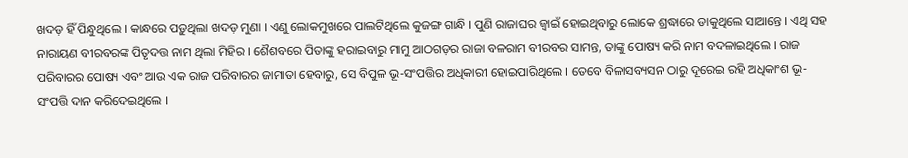ଖଦଡ଼ ହିଁ ପିନ୍ଧୁଥିଲେ । କାନ୍ଧରେ ପଡ଼ୁଥିଲା ଖଦଡ଼ ମୁଣା । ଏଣୁ ଲୋକମୁଖରେ ପାଲଟିଥିଲେ କୁଜଙ୍ଗ ଗାନ୍ଧି । ପୁଣି ରାଜାଘର ଜ୍ୱାଇଁ ହୋଇଥିବାରୁ ଲୋକେ ଶ୍ରଦ୍ଧାରେ ଡାକୁଥିଲେ ସାଆନ୍ତେ । ଏଥି ସହ ନାରାୟଣ ବୀରବରଙ୍କ ପିତୃଦତ୍ତ ନାମ ଥିଲା ମିହିର । ଶୈଶବରେ ପିତାଙ୍କୁ ହରାଇବାରୁ ମାମୁ ଆଠଗଡ଼ର ରାଜା ବଳରାମ ବୀରବର ସାମନ୍ତ, ତାଙ୍କୁ ପୋଷ୍ୟ କରି ନାମ ବଦଳାଇଥିଲେ । ରାଜ ପରିବାରର ପୋଷ୍ୟ ଏବଂ ଆଉ ଏକ ରାଜ ପରିବାରର ଜାମାତା ହେବାରୁ, ସେ ବିପୁଳ ଭୂ-ସଂପତ୍ତିର ଅଧିକାରୀ ହୋଇପାରିଥିଲେ । ତେବେ ବିଳାସବ୍ୟସନ ଠାରୁ ଦୂରେଇ ରହି ଅଧିକାଂଶ ଭୂ-ସଂପତ୍ତି ଦାନ କରିଦେଇଥିଲେ ।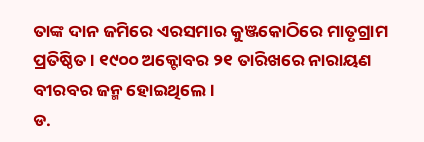ତାଙ୍କ ଦାନ ଜମିରେ ଏରସମାର କୁଞ୍ଜକୋଠିରେ ମାତୃଗ୍ରାମ ପ୍ରତିଷ୍ଠିତ । ୧୯୦୦ ଅକ୍ଟୋବର ୨୧ ତାରିଖରେ ନାରାୟଣ ବୀରବର ଜନ୍ମ ହୋଇଥିଲେ ।
ଡ.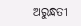ଅରୁନ୍ଧତୀ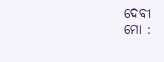ଦେବୀ
ମୋ :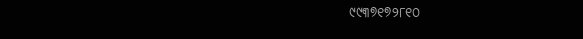୯୯୩୭୧୭୨୮୧୦